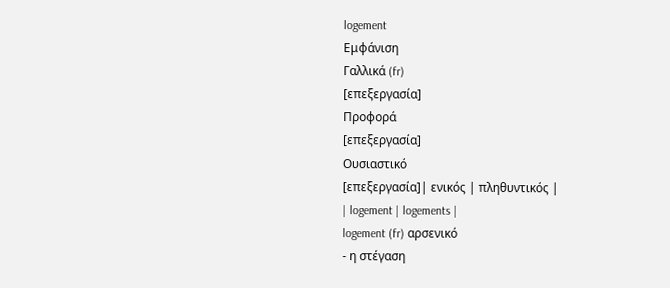logement
Εμφάνιση
Γαλλικά (fr)
[επεξεργασία]
Προφορά
[επεξεργασία]
Ουσιαστικό
[επεξεργασία]| ενικός | πληθυντικός |
| logement | logements |
logement (fr) αρσενικό
- η στέγαση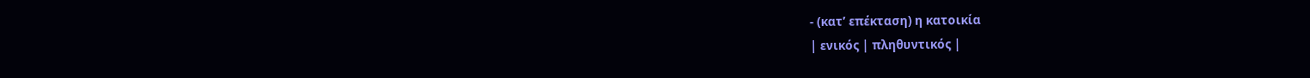- (κατ’ επέκταση) η κατοικία
| ενικός | πληθυντικός |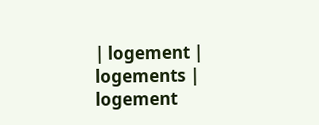| logement | logements |
logement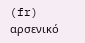(fr) αρσενικό